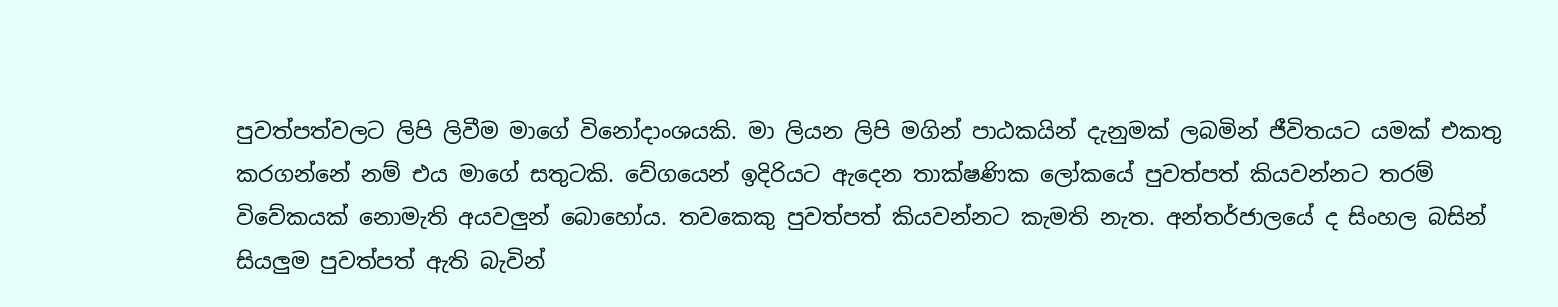පුවත්පත්වලට ලිපි ලිවීම මාගේ විනෝදාංශයකි. මා ලියන ලිපි මගින් පාඨකයින් දැනුමක් ලබමින් ජීවිතයට යමක් එකතු කරගන්නේ නම් එය මාගේ සතුටකි. වේගයෙන් ඉදිරියට ඇදෙන තාක්ෂණික ලෝකයේ පුවත්පත් කියවන්නට තරම් විවේකයක් නොමැති අයවලුන් බොහෝය. තවකෙකු පුවත්පත් කියවන්නට කැමති නැත. අන්තර්ජාලයේ ද සිංහල බසින් සියලුම පුවත්පත් ඇති බැවින්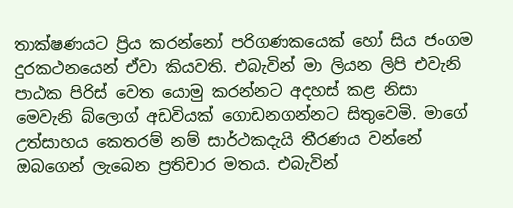තාක්ෂණයට ප්‍රිය කරන්නෝ පරිගණකයෙක් හෝ සිය ජංගම දුරකථනයෙන් ඒවා කියවති. එබැවින් මා ලියන ලිපි එවැනි පාඨක පිරිස් වෙත යොමු කරන්නට අදහස් කළ නිසා මෙවැනි බ්ලොග් අඩවියක් ගොඩනගන්නට සිතුවෙමි. මාගේ උත්සාහය කෙතරම් නම් සාර්ථකදැයි තීරණය වන්නේ ඔබගෙන් ලැබෙන ප්‍රතිචාර මතය. එබැවින්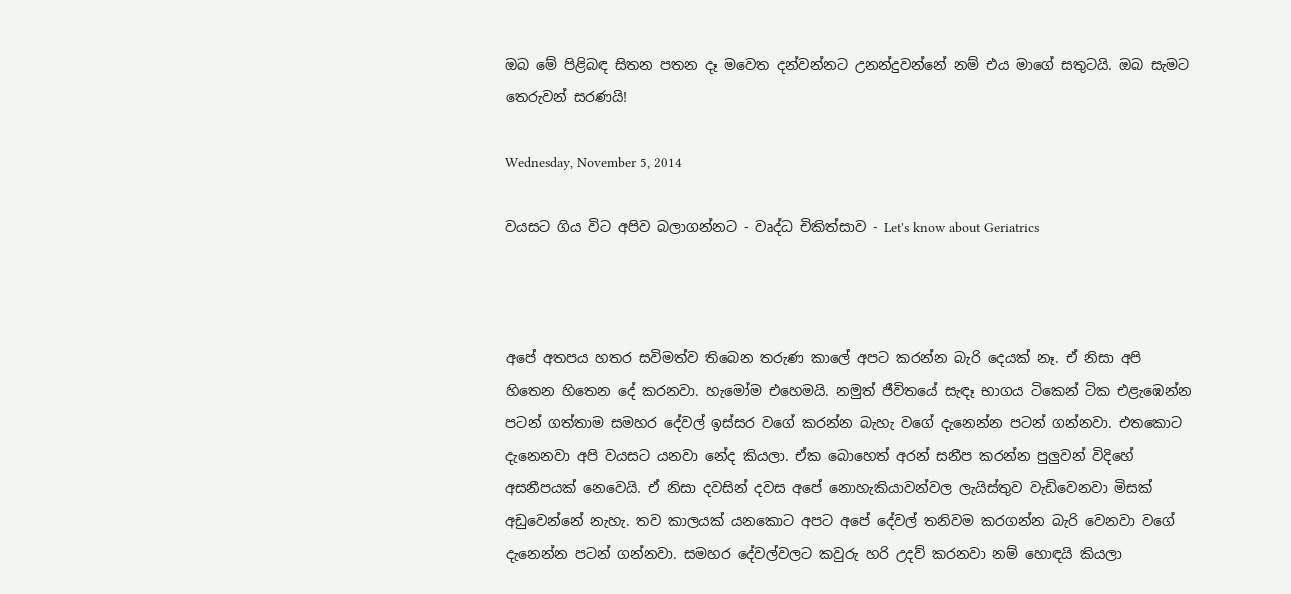ඔබ මේ පිළිබඳ සිතන පතන දෑ මවෙත දන්වන්නට උනන්දුවන්නේ නම් එය මාගේ සතුටයි. ඔබ සැමට තෙරුවන් සරණයි!

Wednesday, November 5, 2014

වයසට ගිය විට අපිව බලාගන්නට - වෘද්ධ චිකිත්සාව - Let's know about Geriatrics



අපේ අතපය හතර සවිමත්ව තිබෙන තරුණ කාලේ අපට කරන්න බැරි දෙයක් නෑ. ඒ නිසා අපි හිතෙන හිතෙන දේ කරනවා. හැමෝම එහෙමයි. නමුත් ජීවිතයේ සැඳෑ භාගය ටිකෙන් ටික එළැඹෙන්න පටන් ගත්තාම සමහර දේවල් ඉස්සර වගේ කරන්න බැහැ වගේ දැනෙන්න පටන් ගන්නවා. එතකොට දැනෙනවා අපි වයසට යනවා නේද කියලා. ඒක බොහෙත් අරන් සනීප කරන්න පුලුවන් විදිහේ අසනීපයක් නෙවෙයි. ඒ නිසා දවසින් දවස අපේ නොහැකියාවන්වල ලැයිස්තුව වැඩිවෙනවා මිසක් අඩුවෙන්නේ නැහැ. තව කාලයක් යනකොට අපට අපේ දේවල් තනිවම කරගන්න බැරි වෙනවා වගේ දැනෙන්න පටන් ගන්නවා. සමහර දේවල්වලට කවුරු හරි උදව් කරනවා නම් හොඳයි කියලා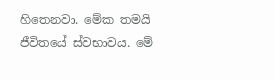හිතෙනවා. මේක තමයි ජීවිතයේ ස්වභාවය. මේ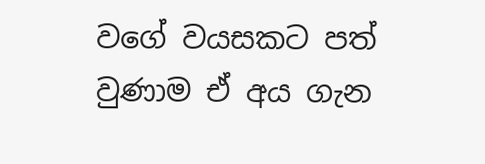වගේ වයසකට පත් වුණාම ඒ අය ගැන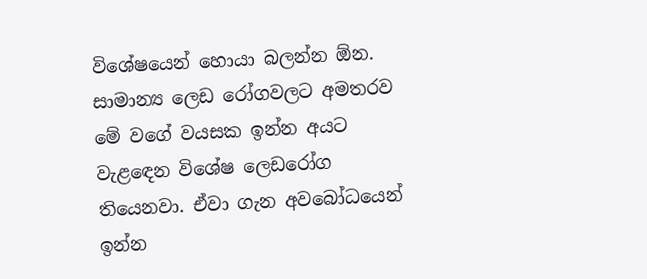විශේෂයෙන් හොයා බලන්න ඕන. සාමාන්‍ය ලෙඩ රෝගවලට අමතරව මේ වගේ වයසක ඉන්න අයට වැළඳෙන විශේෂ ලෙඩරෝග තියෙනවා. ඒවා ගැන අවබෝධයෙන් ඉන්න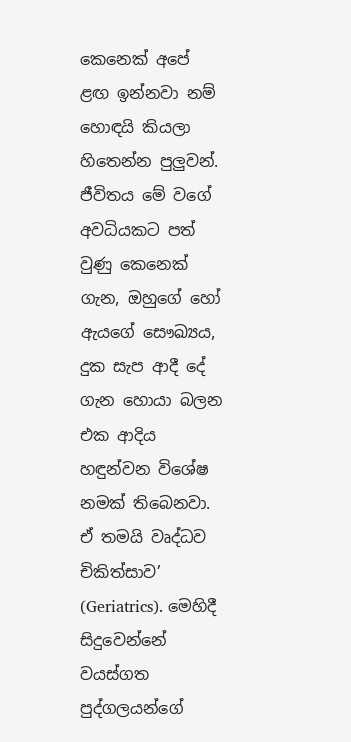කෙනෙක් අපේ ළඟ ඉන්නවා නම් හොඳයි කියලා හිතෙන්න පුලුවන්. ජීවිතය මේ වගේ අවධියකට පත් වුණු කෙනෙක් ගැන, ඔහුගේ හෝ ඇයගේ සෞඛ්‍යය, දුක සැප ආදී දේ ගැන හොයා බලන එක ආදිය හඳුන්වන විශේෂ නමක් තිබෙනවා. ඒ තමයි වෘද්ධව චිකිත්සාව’ (Geriatrics). මෙහිදී සිදුවෙන්නේ වයස්ගත පුද්ගලයන්ගේ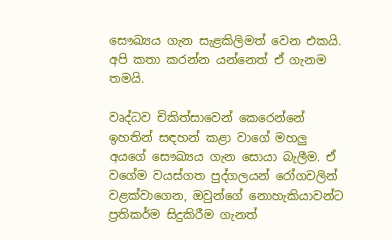සෞඛ්‍යය ගැන සැළකිලිමත් වෙන එකයි. අපි කතා කරන්න යන්නෙත් ඒ ගැනම තමයි.

වෘද්ධව චිකිත්සාවෙන් කෙරෙන්නේ ඉහතින් සඳහන් කළා වාගේ මහලු අයගේ සෞඛ්‍යය ගැන සොයා බැලීම. ඒ වගේම වයස්ගත පුද්ගලයන් රෝගවලින් වළක්වාගෙන, ඔවුන්ගේ නොහැකියාවන්ට ප්‍රතිකර්ම සිදුකිරීම ගැනත්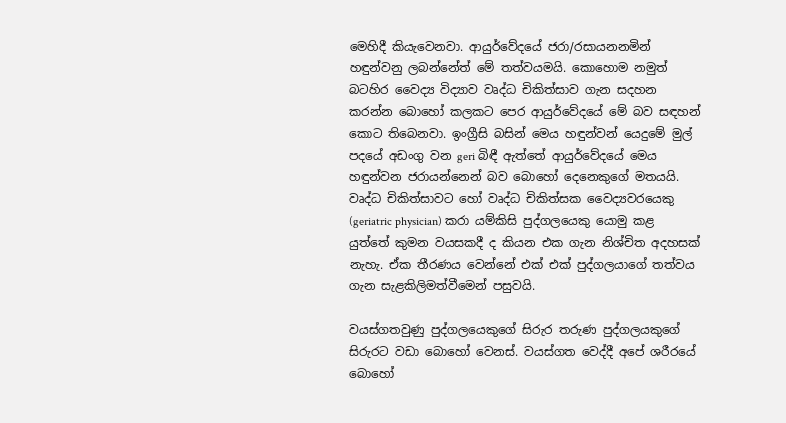මෙහිදී කියැවෙනවා. ආයුර්වේදයේ ජරා/රසායනනමින් හඳුන්වනු ලබන්නේත් මේ තත්වයමයි. කොහොම නමුත් බටහිර වෛද්‍ය විද්‍යාව වෘද්ධ චිකිත්සාව ගැන සදහන කරන්න බොහෝ කලකට පෙර ආයුර්වේදයේ මේ බව සඳහන් කොට තිබෙනවා. ඉංග්‍රීසි බසින් මෙය හඳුන්වන් යෙදුමේ මුල් පදයේ අඩංගු වන geri බිඳී ඇත්තේ ආයුර්වේදයේ මෙය හඳුන්වන ජරායන්නෙන් බව බොහෝ දෙනෙකුගේ මතයයි. වෘද්ධ චිකිත්සාවට හෝ වෘද්ධ චිකිත්සක වෛද්‍යවරයෙකු (geriatric physician) කරා යම්කිසි පුද්ගලයෙකු යොමු කළ යුත්තේ කුමන වයසකදී ද කියන එක ගැන නිශ්චිත අදහසක් නැහැ. ඒක තීරණය වෙන්නේ එක් එක් පුද්ගලයාගේ තත්වය ගැන සැළකිලිමත්වීමෙන් පසුවයි.

වයස්ගතවුණු පුද්ගලයෙකුගේ සිරුර තරුණ පුද්ගලයකුගේ සිරුරට වඩා බොහෝ වෙනස්. වයස්ගත වෙද්දී අපේ ශරීරයේ බොහෝ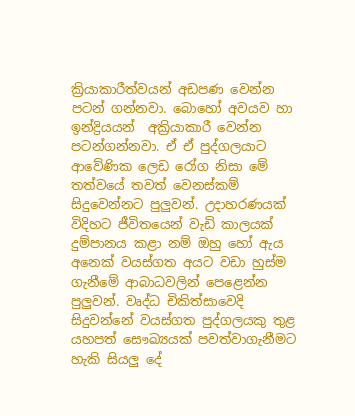ක්‍රියාකාරීත්වයන් අඩපණ වෙන්න පටන් ගන්නවා. බොහෝ අවයව හා ඉන්ද්‍රියයන්  අක්‍රියාකාරී වෙන්න පටන්ගන්නවා. ඒ ඒ පුද්ගලයාට ආවේණික ලෙඩ රෝග නිසා මේ තත්වයේ තවත් වෙනස්කම් සිදුවෙන්නට පුලුවන්. උදාහරණයක් විදිහට ජීවිතයෙන් වැඩි කාලයක් දුම්පානය කළා නම් ඔහු හෝ ඇය අනෙක් වයස්ගත අයට වඩා හුස්ම ගැනීමේ ආබාධවලින් පෙළෙන්න පුලුවන්. වෘද්ධ චිකිත්සාවෙදි සිදුවන්නේ වයස්ගත පුද්ගලයකු තුළ යහපත් සෞඛ්‍යයක් පවත්වාගැනීමට හැකි සියලු දේ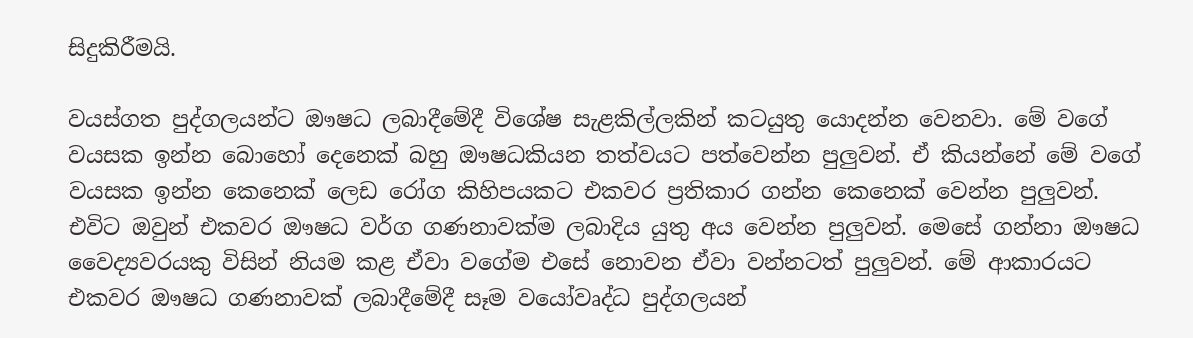සිදුකිරීමයි.

වයස්ගත පුද්ගලයන්ට ඖෂධ ලබාදීමේදී විශේෂ සැළකිල්ලකින් කටයුතු යොදන්න වෙනවා. මේ වගේ වයසක ඉන්න බොහෝ දෙනෙක් බහු ඖෂධකියන තත්වයට පත්වෙන්න පුලුවන්. ඒ කියන්නේ මේ වගේ වයසක ඉන්න කෙනෙක් ලෙඩ රෝග කිහිපයකට එකවර ප්‍රතිකාර ගන්න කෙනෙක් වෙන්න පුලුවන්.  එවිට ඔවුන් එකවර ඖෂධ වර්ග ගණනාවක්ම ලබාදිය යුතු අය වෙන්න පුලුවන්. මෙසේ ගන්නා ඖෂධ වෛද්‍යවරයකු විසින් නියම කළ ඒවා වගේම එසේ නොවන ඒවා වන්නටත් පුලුවන්. මේ ආකාරයට එකවර ඖෂධ ගණනාවක් ලබාදීමේදී සෑම වයෝවෘද්ධ පුද්ගලයන්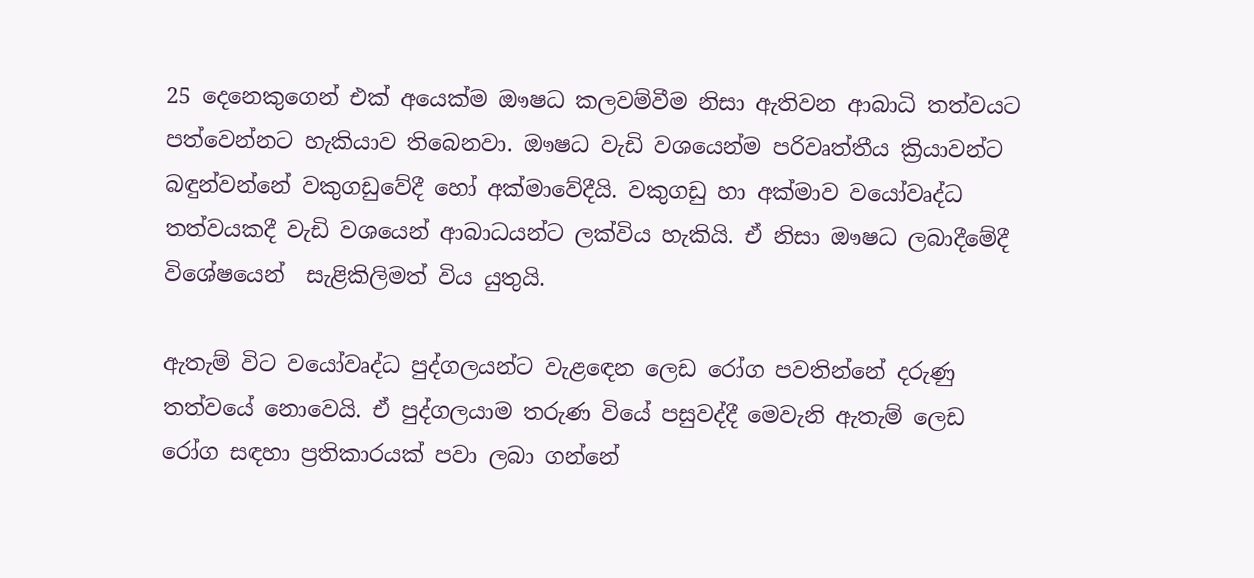25 දෙනෙකුගෙන් එක් අයෙක්ම ඖෂධ කලවම්වීම නිසා ඇතිවන ආබාධි තත්වයට පත්වෙන්නට හැකියාව තිබෙනවා. ඖෂධ වැඩි වශයෙන්ම පරිවෘත්තීය ක්‍රියාවන්ට බඳුන්වන්නේ වකුගඩුවේදී හෝ අක්මාවේදීයි. වකුගඩු හා අක්මාව වයෝවෘද්ධ තත්වයකදී වැඩි වශයෙන් ආබාධයන්ට ලක්විය හැකියි. ඒ නිසා ඖෂධ ලබාදීමේදී විශේෂයෙන්  සැළිකිලිමත් විය යුතුයි.

ඇතැම් විට වයෝවෘද්ධ පුද්ගලයන්ට වැළඳෙන ලෙඩ රෝග පවතින්නේ දරුණු තත්වයේ නොවෙයි. ඒ පුද්ගලයාම තරුණ වියේ පසුවද්දී මෙවැනි ඇතැම් ලෙඩ රෝග සඳහා ප්‍රතිකාරයක් පවා ලබා ගන්නේ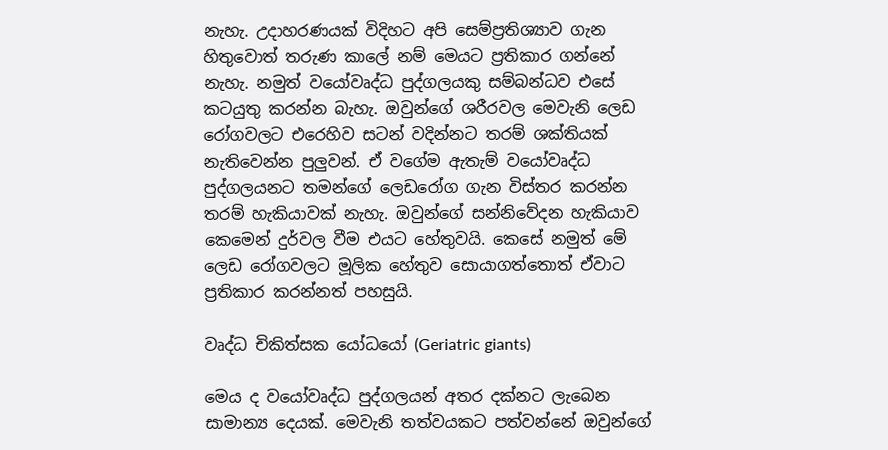නැහැ. උදාහරණයක් විදිහට අපි සෙම්ප්‍රතිශ්‍යාව ගැන හිතුවොත් තරුණ කාලේ නම් මෙයට ප්‍රතිකාර ගන්නේ නැහැ. නමුත් වයෝවෘද්ධ පුද්ගලයකු සම්බන්ධව එසේ කටයුතු කරන්න බැහැ. ඔවුන්ගේ ශරීරවල මෙවැනි ලෙඩ රෝගවලට එරෙහිව සටන් වදින්නට තරම් ශක්තියක් නැතිවෙන්න පුලුවන්. ඒ වගේම ඇතැම් වයෝවෘද්ධ පුද්ගලයනට තමන්ගේ ලෙඩරෝග ගැන විස්තර කරන්න තරම් හැකියාවක් නැහැ. ඔවුන්ගේ සන්නිවේදන හැකියාව කෙමෙන් දුර්වල වීම එයට හේතුවයි. කෙසේ නමුත් මේ ලෙඩ රෝගවලට මූලික හේතුව සොයාගත්තොත් ඒවාට ප්‍රතිකාර කරන්නත් පහසුයි.

වෘද්ධ චිකිත්සක යෝධයෝ (Geriatric giants)

මෙය ද වයෝවෘද්ධ පුද්ගලයන් අතර දක්නට ලැබෙන සාමාන්‍ය දෙයක්. මෙවැනි තත්වයකට පත්වන්නේ ඔවුන්ගේ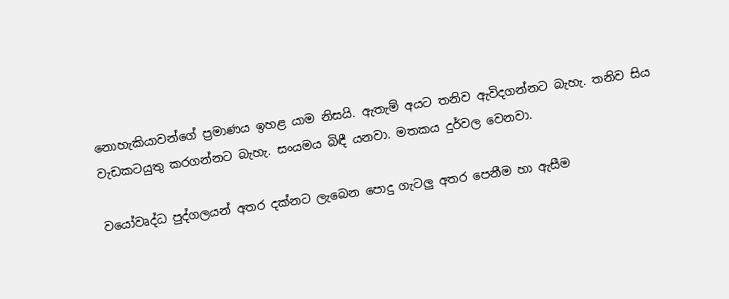නොහැකියාවන්ගේ ප්‍රමාණය ඉහළ යාම නිසයි. ඇතැම් අයට තනිව ඇවිදගන්නට බැහැ. තනිව සිය වැඩකටයුතු කරගන්නට බැහැ. සංයමය බිඳී යනවා. මතකය දුර්වල වෙනවා.

වයෝවෘද්ධ පුද්ගලයන් අතර දක්නට ලැබෙන පොදු ගැටලු අතර පෙනීම හා ඇසීම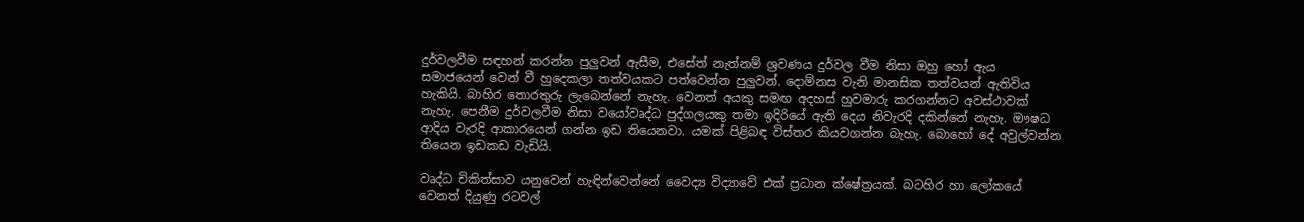දුර්වලවීම සඳහන් කරන්න පුලුවන් ඇසීම, එසේත් නැත්නම් ශ්‍රවණය දුර්වල වීම නිසා ඔහු හෝ ඇය සමාජයෙන් වෙන් වී හුදෙකලා තත්වයකට පත්වෙන්න පුලුවන්. දොම්නස වැනි මානසික තත්වයන් ඇතිවිය හැකියි. බාහිර තොරතුරු ලැබෙන්නේ නැහැ. වෙනත් අයකු සමඟ අදහස් හුවමාරු කරගන්නට අවස්ථාවක් නැහැ. පෙනීම දුර්වලවීම නිසා වයෝවෘද්ධ පුද්ගලයකු තමා ඉදිරියේ ඇති දෙය නිවැරදි දකින්නේ නැහැ. ඖෂධ ආදිය වැරදි ආකාරයෙන් ගන්න ඉඩ තියෙනවා. යමක් පිළිබඳ විස්තර කියවගන්න බැහැ. බොහෝ දේ අවුල්වන්න තියෙන ඉඩකඩ වැඩියි.

වෘද්ධ චිකිත්සාව යනුවෙන් හැඳින්වෙන්නේ වෛද්‍ය විද්‍යාවේ එක් ප්‍රධාන ක්ෂේත්‍රයක්. බටහිර හා ලෝකයේ වෙනත් දියුණු රටවල්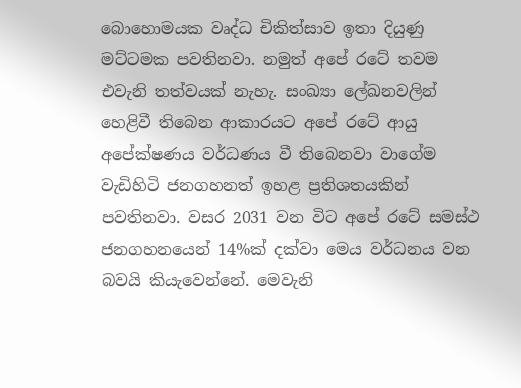බොහොමයක වෘද්ධ චිකිත්සාව ඉතා දියුණු මට්ටමක පවතිනවා. නමුත් අපේ රටේ තවම එවැනි තත්වයක් නැහැ. සංඛ්‍යා ලේඛනවලින් හෙළිවී තිබෙන ආකාරයට අපේ රටේ ආයු අපේක්ෂණය වර්ධණය වී තිබෙනවා වාගේම වැඩිහිටි ජනගහනත් ඉහළ ප්‍රතිශතයකින් පවතිනවා. වසර 2031 වන විට අපේ රටේ සමස්ථ ජනගහනයෙන් 14%ක් දක්වා මෙය වර්ධනය වන බවයි කියැවෙන්නේ. මෙවැනි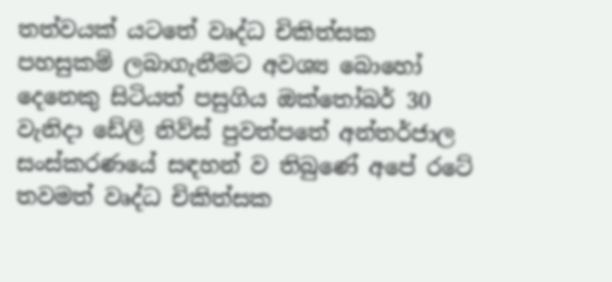තත්වයක් යටතේ වෘද්ධ චිකිත්සක පහසුකම් ලබාගැනීමට අවශ්‍ය බොහෝ දෙනෙකු සිටියත් පසුගිය ඔක්තෝබර් 30 වැනිදා ඩේලි නිව්ස් පුවත්පතේ අන්තර්ජාල සංස්කරණයේ සඳහන් ව තිබුණේ අපේ රටේ තවමත් වෘද්ධ චිකිත්සක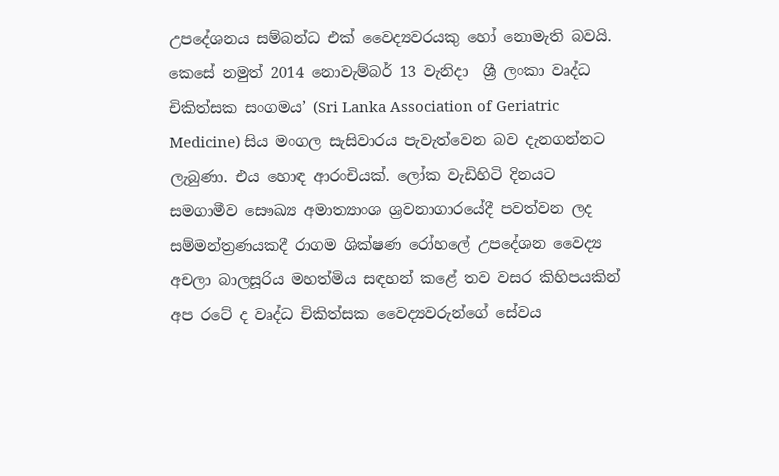උපදේශනය සම්බන්ධ එක් වෛද්‍යවරයකු හෝ නොමැති බවයි. කෙසේ නමුත් 2014 නොවැම්බර් 13 වැනිදා  ශ්‍රී ලංකා වෘද්ධ චිකිත්සක සංගමය’ (Sri Lanka Association of Geriatric Medicine) සිය මංගල සැසිවාරය පැවැත්වෙන බව දැනගන්නට ලැබුණා. එය හොඳ ආරංචියක්. ලෝක වැඩිහිටි දිනයට සමගාමීව සෞඛ්‍ය අමාත්‍යාංශ ශ්‍රවනාගාරයේදී පවත්වන ලද සම්මන්ත්‍රණයකදී රාගම ශික්ෂණ රෝහලේ උපදේශන වෛද්‍ය අචලා බාලසූරිය මහත්මිය සඳහන් කළේ තව වසර කිහිපයකින් අප රටේ ද වෘද්ධ චිකිත්සක වෛද්‍යවරුන්ගේ සේවය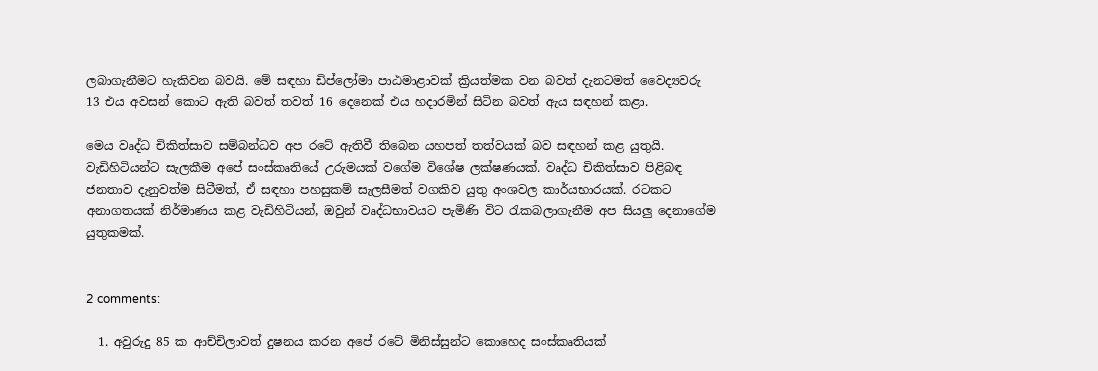ලබාගැනීමට හැකිවන බවයි. මේ සඳහා ඩිප්ලෝමා පාඨමාළාවක් ක්‍රියත්මක වන බවත් දැනටමත් වෛද්‍යවරු 13 එය අවසන් කොට ඇති බවත් තවත් 16 දෙනෙක් එය හදාරමින් සිටින බවත් ඇය සඳහන් කළා.

මෙය වෘද්ධ චිකිත්සාව සම්බන්ධව අප රටේ ඇතිවී තිබෙන යහපත් තත්වයක් බව සඳහන් කළ යුතුයි. වැඩිහිටියන්ට සැලකීම අපේ සංස්කෘතියේ උරුමයක් වගේම විශේෂ ලක්ෂණයක්. වෘද්ධ චිකිත්සාව පිළිබඳ ජනතාව දැනුවත්ම සිටීමත්, ඒ සඳහා පහසුකම් සැලසීමත් වගකිව යුතු අංශවල කාර්යභාරයක්. රටකට අනාගතයක් නිර්මාණය කළ වැඩිහිටියන්, ඔවුන් වෘද්ධභාවයට පැමිණි විට රැකබලාගැනීම අප සියලු දෙනාගේම යුතුකමක්.


2 comments:

  1. අවුරුදු 85 ක ආච්චිලාවත් දුෂනය කරන අපේ රටේ මිනිස්සුන්ට කොහෙද සංස්කෘතියක්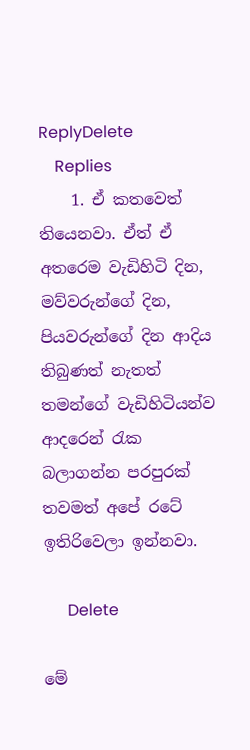ReplyDelete
    Replies
    1. ඒ කතවෙත් තියෙනවා. ඒත් ඒ අතරෙම වැඩිහිටි දින, මව්වරුන්ගේ දින, පියවරුන්ගේ දින ආදිය තිබුණත් නැතත් තමන්ගේ වැඩිහිටියන්ව ආදරෙන් රැක බලාගන්න පරපුරක් තවමත් අපේ රටේ ඉතිරිවෙලා ඉන්නවා.

      Delete

මේ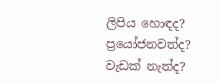ලිපිය හොඳද? ප්‍රයෝජනවත්ද? වැඩක් නැත්ද?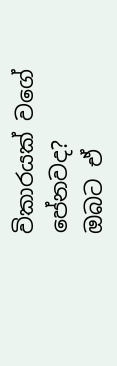විකාරයක් වගේ පේනවද?
ඔබට ඒ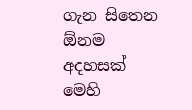ගැන සිතෙන ඕනම අදහසක් මෙහි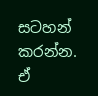සටහන් කරන්න.
ඒ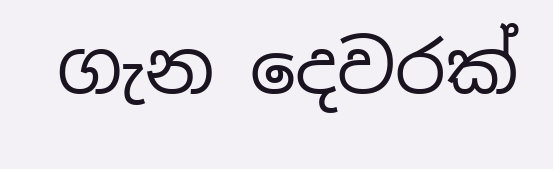ගැන දෙවරක්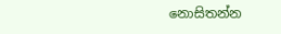නොසිතන්න